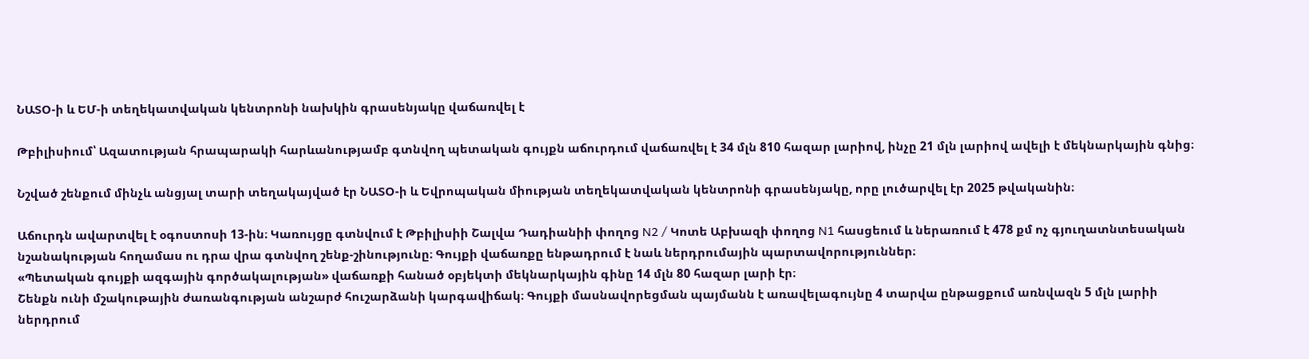ՆԱՏՕ-ի և ԵՄ-ի տեղեկատվական կենտրոնի նախկին գրասենյակը վաճառվել է

Թբիլիսիում՝ Ազատության հրապարակի հարևանությամբ գտնվող պետական գույքն աճուրդում վաճառվել է 34 մլն 810 հազար լարիով, ինչը 21 մլն լարիով ավելի է մեկնարկային գնից։

Նշված շենքում մինչև անցյալ տարի տեղակայված էր ՆԱՏՕ-ի և Եվրոպական միության տեղեկատվական կենտրոնի գրասենյակը, որը լուծարվել էր 2025 թվականին։

Աճուրդն ավարտվել է օգոստոսի 13-ին։ Կառույցը գտնվում է Թբիլիսիի Շալվա Դադիանիի փողոց N2 / Կոտե Աբխազի փողոց N1 հասցեում և ներառում է 478 քմ ոչ գյուղատնտեսական նշանակության հողամաս ու դրա վրա գտնվող շենք-շինությունը։ Գույքի վաճառքը ենթադրում է նաև ներդրումային պարտավորություններ։
«Պետական գույքի ազգային գործակալության» վաճառքի հանած օբյեկտի մեկնարկային գինը 14 մլն 80 հազար լարի էր։
Շենքն ունի մշակութային ժառանգության անշարժ հուշարձանի կարգավիճակ։ Գույքի մասնավորեցման պայմանն է առավելագույնը 4 տարվա ընթացքում առնվազն 5 մլն լարիի ներդրում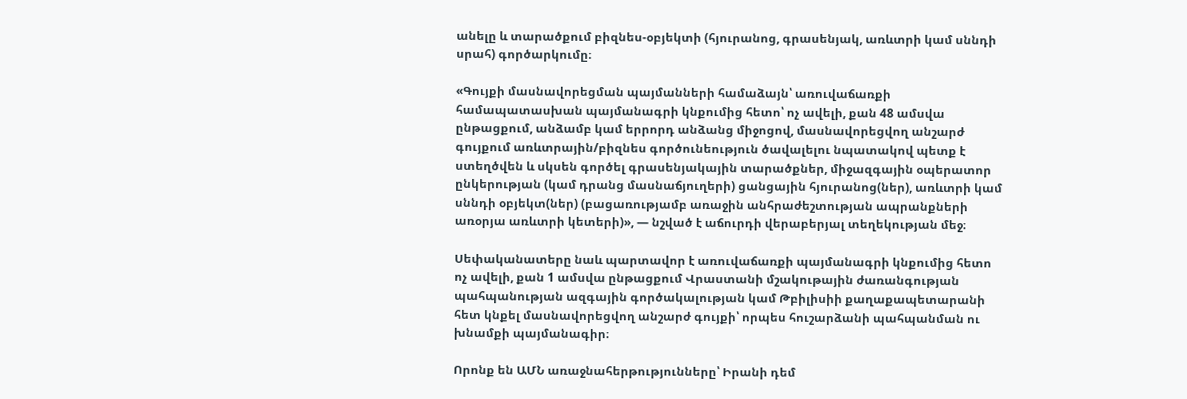անելը և տարածքում բիզնես-օբյեկտի (հյուրանոց, գրասենյակ, առևտրի կամ սննդի սրահ) գործարկումը։

«Գույքի մասնավորեցման պայմանների համաձայն՝ առուվաճառքի համապատասխան պայմանագրի կնքումից հետո՝ ոչ ավելի, քան 48 ամսվա ընթացքում, անձամբ կամ երրորդ անձանց միջոցով, մասնավորեցվող անշարժ գույքում առևտրային/բիզնես գործունեություն ծավալելու նպատակով պետք է ստեղծվեն և սկսեն գործել գրասենյակային տարածքներ, միջազգային օպերատոր ընկերության (կամ դրանց մասնաճյուղերի) ցանցային հյուրանոց(ներ), առևտրի կամ սննդի օբյեկտ(ներ) (բացառությամբ առաջին անհրաժեշտության ապրանքների առօրյա առևտրի կետերի)», — նշված է աճուրդի վերաբերյալ տեղեկության մեջ։

Սեփականատերը նաև պարտավոր է առուվաճառքի պայմանագրի կնքումից հետո ոչ ավելի, քան 1 ամսվա ընթացքում Վրաստանի մշակութային ժառանգության պահպանության ազգային գործակալության կամ Թբիլիսիի քաղաքապետարանի հետ կնքել մասնավորեցվող անշարժ գույքի՝ որպես հուշարձանի պահպանման ու խնամքի պայմանագիր։

Որոնք են ԱՄՆ առաջնահերթությունները՝ Իրանի դեմ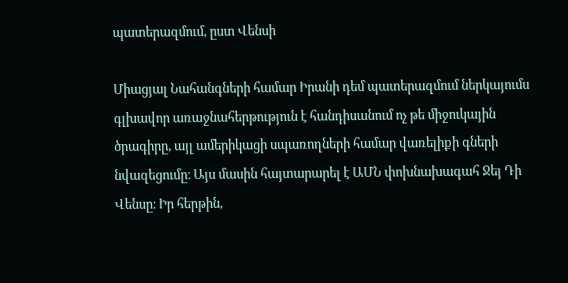պատերազմում, ըստ Վենսի

Միացյալ Նահանգների համար Իրանի դեմ պատերազմում ներկայումս գլխավոր առաջնահերթություն է հանդիսանում ոչ թե միջուկային ծրագիրը, այլ ամերիկացի սպառողների համար վառելիքի գների նվազեցումը։ Այս մասին հայտարարել է ԱՄՆ փոխնախագահ Ջեյ Դի Վենսը։ Իր հերթին,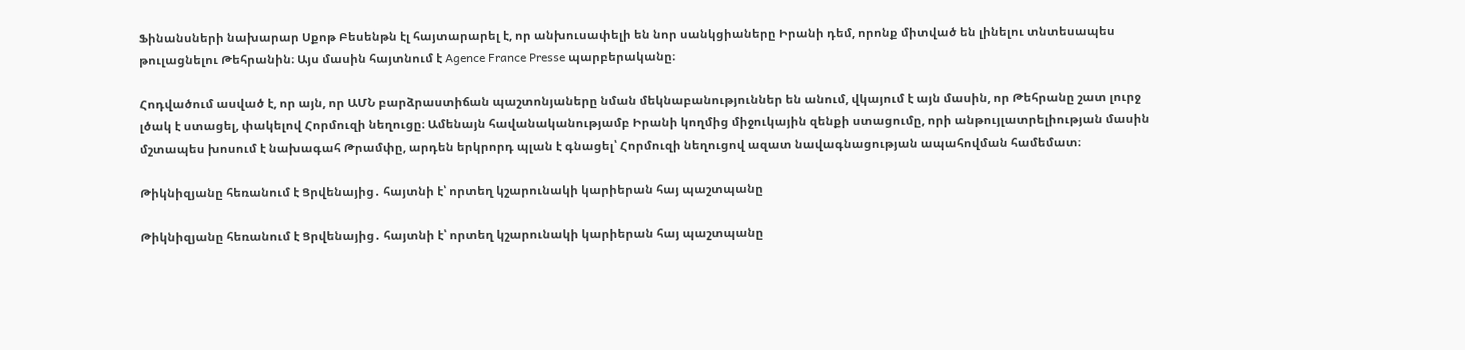Ֆինանսների նախարար Սքոթ Բեսենթն էլ հայտարարել է, որ անխուսափելի են նոր սանկցիաները Իրանի դեմ, որոնք միտված են լինելու տնտեսապես թուլացնելու Թեհրանին։ Այս մասին հայտնում է Agence France Presse պարբերականը։

Հոդվածում ասված է, որ այն, որ ԱՄՆ բարձրաստիճան պաշտոնյաները նման մեկնաբանություններ են անում, վկայում է այն մասին, որ Թեհրանը շատ լուրջ լծակ է ստացել, փակելով Հորմուզի նեղուցը։ Ամենայն հավանականությամբ Իրանի կողմից միջուկային զենքի ստացումը, որի անթույլատրելիության մասին մշտապես խոսում է նախագահ Թրամփը, արդեն երկրորդ պլան է գնացել՝ Հորմուզի նեղուցով ազատ նավագնացության ապահովման համեմատ։

Թիկնիզյանը հեռանում է Ցրվենայից․ հայտնի է՝ որտեղ կշարունակի կարիերան հայ պաշտպանը

Թիկնիզյանը հեռանում է Ցրվենայից․ հայտնի է՝ որտեղ կշարունակի կարիերան հայ պաշտպանը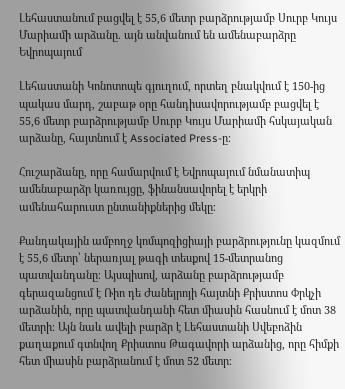Լեհաստանում բացվել է 55,6 մետր բարձրությամբ Սուրբ Կույս Մարիամի արձանը. այն անվանում են ամենաբարձրը Եվրոպայում

Լեհաստանի Կոնոտոպե գյուղում, որտեղ բնակվում է 150-ից պակաս մարդ, շաբաթ օրը հանդիսավորությամբ բացվել է 55,6 մետր բարձրությամբ Սուրբ Կույս Մարիամի հսկայական արձանը, հայտնում է Associated Press-ը։

Հուշարձանը, որը համարվում է Եվրոպայում նմանատիպ ամենաբարձր կառույցը, ֆինանսավորել է երկրի ամենահարուստ ընտանիքներից մեկը։

Քանդակային ամբողջ կոմպոզիցիայի բարձրությունը կազմում է 55,6 մետր՝ ներառյալ թագի տեսքով 15-մետրանոց պատվանդանը։ Այսպիսով, արձանը բարձրությամբ գերազանցում է Ռիո դե Ժանեյրոյի հայտնի Քրիստոս Փրկչի արձանին, որը պատվանդանի հետ միասին հասնում է մոտ 38 մետրի։ Այն նաև ավելի բարձր է Լեհաստանի Սվեբոձին քաղաքում գտնվող Քրիստոս Թագավորի արձանից, որը հիմքի հետ միասին բարձրանում է մոտ 52 մետր։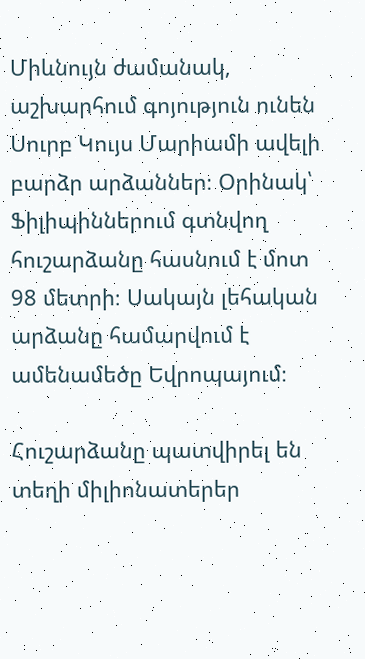Միևնույն ժամանակ, աշխարհում գոյություն ունեն Սուրբ Կույս Մարիամի ավելի բարձր արձաններ։ Օրինակ՝ Ֆիլիպիններում գտնվող հուշարձանը հասնում է մոտ 98 մետրի։ Սակայն լեհական արձանը համարվում է ամենամեծը Եվրոպայում։

Հուշարձանը պատվիրել են տեղի միլիոնատերեր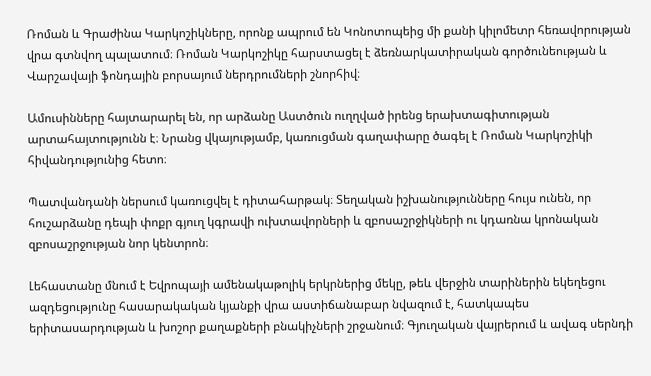Ռոման և Գրաժինա Կարկոշիկները, որոնք ապրում են Կոնոտոպեից մի քանի կիլոմետր հեռավորության վրա գտնվող պալատում։ Ռոման Կարկոշիկը հարստացել է ձեռնարկատիրական գործունեության և Վարշավայի ֆոնդային բորսայում ներդրումների շնորհիվ։

Ամուսինները հայտարարել են, որ արձանը Աստծուն ուղղված իրենց երախտագիտության արտահայտությունն է։ Նրանց վկայությամբ, կառուցման գաղափարը ծագել է Ռոման Կարկոշիկի հիվանդությունից հետո։

Պատվանդանի ներսում կառուցվել է դիտահարթակ։ Տեղական իշխանությունները հույս ունեն, որ հուշարձանը դեպի փոքր գյուղ կգրավի ուխտավորների և զբոսաշրջիկների ու կդառնա կրոնական զբոսաշրջության նոր կենտրոն։

Լեհաստանը մնում է Եվրոպայի ամենակաթոլիկ երկրներից մեկը, թեև վերջին տարիներին եկեղեցու ազդեցությունը հասարակական կյանքի վրա աստիճանաբար նվազում է, հատկապես երիտասարդության և խոշոր քաղաքների բնակիչների շրջանում։ Գյուղական վայրերում և ավագ սերնդի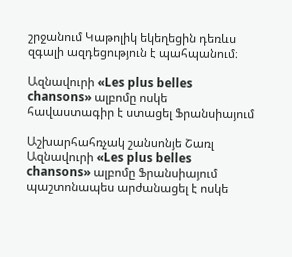շրջանում Կաթոլիկ եկեղեցին դեռևս զգալի ազդեցություն է պահպանում։

Ազնավուրի «Les plus belles chansons» ալբոմը ոսկե հավաստագիր է ստացել Ֆրանսիայում

Աշխարհահռչակ շանսոնյե Շառլ Ազնավուրի «Les plus belles chansons» ալբոմը Ֆրանսիայում պաշտոնապես արժանացել է ոսկե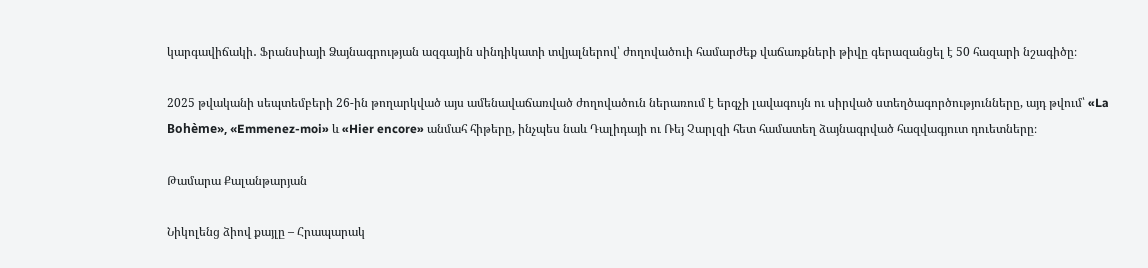կարգավիճակի․ Ֆրանսիայի Ձայնագրության ազգային սինդիկատի տվյալներով՝ ժողովածուի համարժեք վաճառքների թիվը գերազանցել է 50 հազարի նշագիծը։

2025 թվականի սեպտեմբերի 26-ին թողարկված այս ամենավաճառված ժողովածուն ներառում է երգչի լավագույն ու սիրված ստեղծագործությունները, այդ թվում՝ «La Bohème», «Emmenez-moi» և «Hier encore» անմահ հիթերը, ինչպես նաև Դալիդայի ու Ռեյ Չարլզի հետ համատեղ ձայնագրված հազվագյուտ դուետները։

Թամարա Քալանթարյան

Նիկոլենց ձիով քայլը – Հրապարակ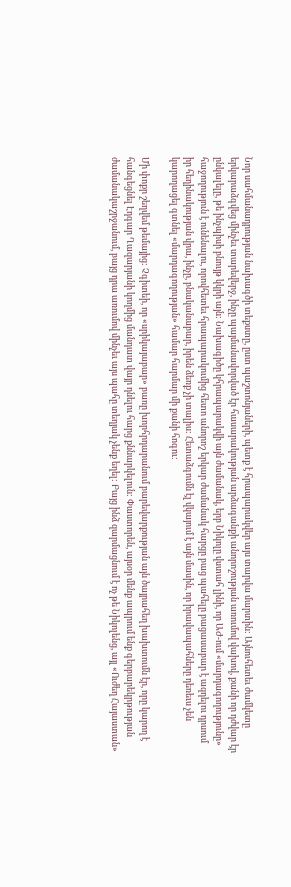Նոր սահմանադրության նախագծի տեքստը, ըստ պաշտոնյաների, պետք է հրապարակվեր այս տարվա մարտին: Այնուհետեւ ժամկետը երկարաձգվեց մինչեւ տարեվերջ, ինչը պայմանավորված էր հասարակության արձագանքի անորոշության առումով վախով, քանի որ դժվար էր ընկալելը, թե ինչպիսի բնույթ կկրի այն: Նախագիծը կհրապարակվի այն ժամանակ, երբ Նիկոլը վստահ լինի, որ ԱԺ-ում «մարդագողությունը» հաջողություն է ունենալու, որովհետեւ հրապարակումից հետո անորոշ երկար ժամանակ հարցը բաց պահելը բացասաբար է ազդելու դրսում իր հեղինակության վրա, ինչը, բնականաբար, իրեն ձեռք չի տալիս: Հետաձգումն էլ վկայում է այն մասին, որ իրավապահները դեռեւս չեն կարողացել գտնել «մարդագողության» համար հարմար մի քանի հոգու:

Մի փոքր շեղվեմ թեմայից: Չգիտեի, որ «սրիկայաբար» բառը խորհրդարանում բարեվարքության այն ծայրահեղ խախտումն էր, որը կարող է հանգեցնել Էդգար Ղազարյանի կողմից մանդատ վայր դնելու հարց քննարկելուն: Փաստորեն, այսօր մենք ապրում ենք գերբարեկրթության ժամանակաշրջանում, բայց դրա առումով մինչեւ այս պահը տեղյակ չենք եղել: Բայց ինձ զարմացնում է ոչ թե Նիկոլենց, այլ «Ուժեղ Հայաստան»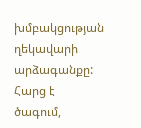խմբակցության ղեկավարի արձագանքը: Հարց է ծագում,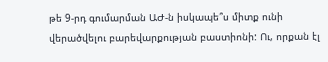թե 9-րդ գումարման ԱԺ-ն իսկապե՞ս միտք ունի վերածվելու բարեվարքության բաստիոնի: Ու, որքան էլ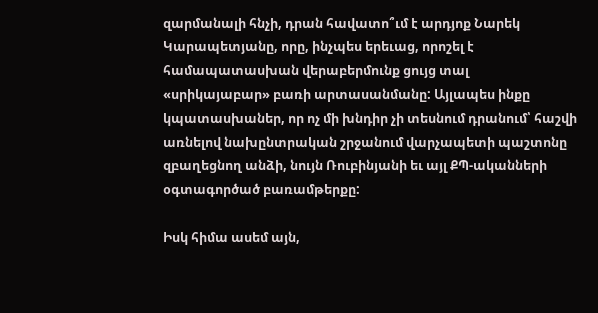զարմանալի հնչի, դրան հավատո՞ւմ է արդյոք Նարեկ Կարապետյանը, որը, ինչպես երեւաց, որոշել է համապատասխան վերաբերմունք ցույց տալ «սրիկայաբար» բառի արտասանմանը: Այլապես ինքը կպատասխաներ, որ ոչ մի խնդիր չի տեսնում դրանում՝ հաշվի առնելով նախընտրական շրջանում վարչապետի պաշտոնը զբաղեցնող անձի, նույն Ռուբինյանի եւ այլ ՔՊ-ականների օգտագործած բառամթերքը:

Իսկ հիմա ասեմ այն,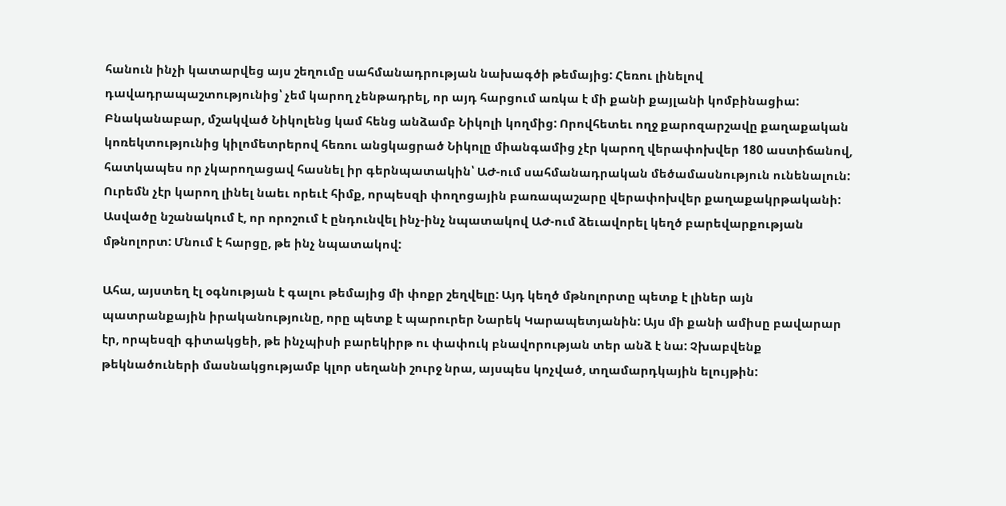հանուն ինչի կատարվեց այս շեղումը սահմանադրության նախագծի թեմայից: Հեռու լինելով դավադրապաշտությունից՝ չեմ կարող չենթադրել, որ այդ հարցում առկա է մի քանի քայլանի կոմբինացիա: Բնականաբար, մշակված Նիկոլենց կամ հենց անձամբ Նիկոլի կողմից: Որովհետեւ ողջ քարոզարշավը քաղաքական կոռեկտությունից կիլոմետրերով հեռու անցկացրած Նիկոլը միանգամից չէր կարող վերափոխվեր 180 աստիճանով, հատկապես որ չկարողացավ հասնել իր գերնպատակին՝ ԱԺ-ում սահմանադրական մեծամասնություն ունենալուն: Ուրեմն չէր կարող լինել նաեւ որեւէ հիմք, որպեսզի փողոցային բառապաշարը վերափոխվեր քաղաքակրթականի: Ասվածը նշանակում է, որ որոշում է ընդունվել ինչ-ինչ նպատակով ԱԺ-ում ձեւավորել կեղծ բարեվարքության մթնոլորտ: Մնում է հարցը, թե ինչ նպատակով:

Ահա, այստեղ էլ օգնության է գալու թեմայից մի փոքր շեղվելը: Այդ կեղծ մթնոլորտը պետք է լիներ այն պատրանքային իրականությունը, որը պետք է պարուրեր Նարեկ Կարապետյանին: Այս մի քանի ամիսը բավարար էր, որպեսզի գիտակցեի, թե ինչպիսի բարեկիրթ ու փափուկ բնավորության տեր անձ է նա: Չխաբվենք թեկնածուների մասնակցությամբ կլոր սեղանի շուրջ նրա, այսպես կոչված, տղամարդկային ելույթին: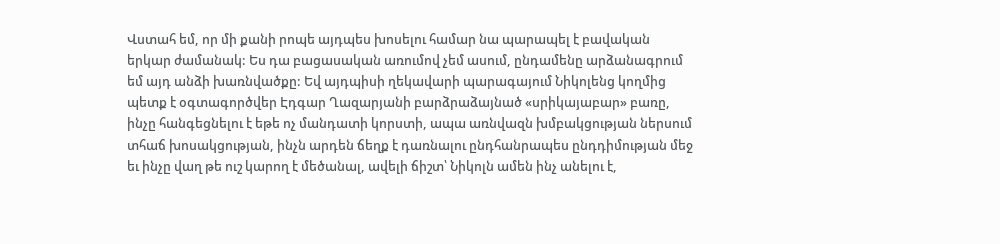Վստահ եմ, որ մի քանի րոպե այդպես խոսելու համար նա պարապել է բավական երկար ժամանակ: Ես դա բացասական առումով չեմ ասում, ընդամենը արձանագրում եմ այդ անձի խառնվածքը: Եվ այդպիսի ղեկավարի պարագայում Նիկոլենց կողմից պետք է օգտագործվեր Էդգար Ղազարյանի բարձրաձայնած «սրիկայաբար» բառը, ինչը հանգեցնելու է եթե ոչ մանդատի կորստի, ապա առնվազն խմբակցության ներսում տհաճ խոսակցության, ինչն արդեն ճեղք է դառնալու ընդհանրապես ընդդիմության մեջ եւ ինչը վաղ թե ուշ կարող է մեծանալ, ավելի ճիշտ՝ Նիկոլն ամեն ինչ անելու է,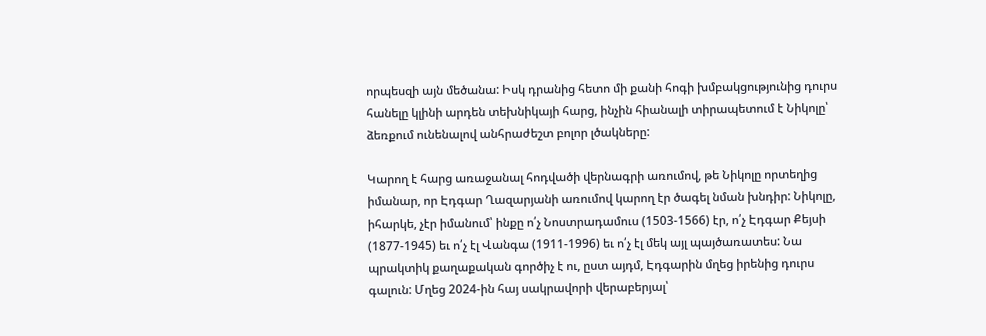որպեսզի այն մեծանա: Իսկ դրանից հետո մի քանի հոգի խմբակցությունից դուրս հանելը կլինի արդեն տեխնիկայի հարց, ինչին հիանալի տիրապետում է Նիկոլը՝ ձեռքում ունենալով անհրաժեշտ բոլոր լծակները:

Կարող է հարց առաջանալ հոդվածի վերնագրի առումով, թե Նիկոլը որտեղից իմանար, որ Էդգար Ղազարյանի առումով կարող էր ծագել նման խնդիր: Նիկոլը, իհարկե, չէր իմանում՝ ինքը ո՛չ Նոստրադամուս (1503-1566) էր, ո՛չ Էդգար Քեյսի (1877-1945) եւ ո՛չ էլ Վանգա (1911-1996) եւ ո՛չ էլ մեկ այլ պայծառատես: Նա պրակտիկ քաղաքական գործիչ է ու, ըստ այդմ, Էդգարին մղեց իրենից դուրս գալուն: Մղեց 2024-ին հայ սակրավորի վերաբերյալ՝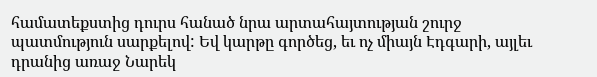համատեքստից դուրս հանած նրա արտահայտության շուրջ պատմություն սարքելով: Եվ կարթը գործեց, եւ ոչ միայն Էդգարի, այլեւ դրանից առաջ Նարեկ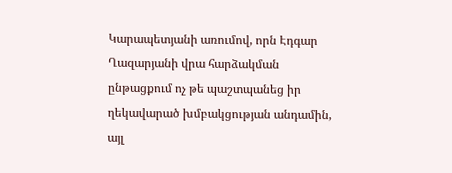Կարապետյանի առումով, որն Էդգար Ղազարյանի վրա հարձակման ընթացքում ոչ թե պաշտպանեց իր ղեկավարած խմբակցության անդամին, այլ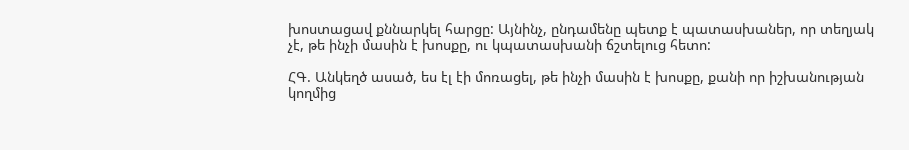խոստացավ քննարկել հարցը: Այնինչ, ընդամենը պետք է պատասխաներ, որ տեղյակ չէ, թե ինչի մասին է խոսքը, ու կպատասխանի ճշտելուց հետո:

ՀԳ. Անկեղծ ասած, ես էլ էի մոռացել, թե ինչի մասին է խոսքը, քանի որ իշխանության կողմից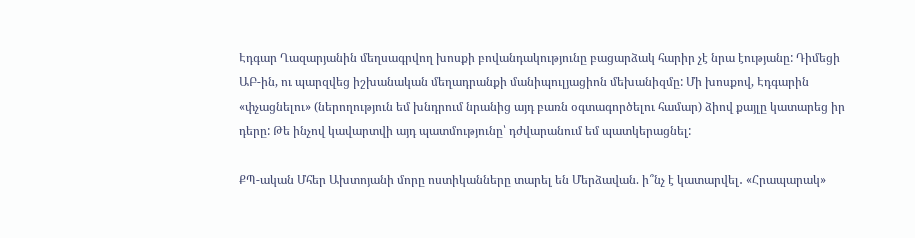Էդգար Ղազարյանին մեղսագրվող խոսքի բովանդակությունը բացարձակ հարիր չէ նրա էությանը: Դիմեցի ԱԲ-ին, ու պարզվեց իշխանական մեղադրանքի մանիպուլյացիոն մեխանիզմը: Մի խոսքով, Էդգարին «փչացնելու» (ներողություն եմ խնդրում նրանից այդ բառն օգտագործելու համար) ձիով քայլը կատարեց իր դերը: Թե ինչով կավարտվի այդ պատմությունը՝ դժվարանում եմ պատկերացնել:

ՔՊ-ական Մհեր Ախտոյանի մորը ոստիկանները տարել են Մերձավան. ի՞նչ է կատարվել․ «Հրապարակ»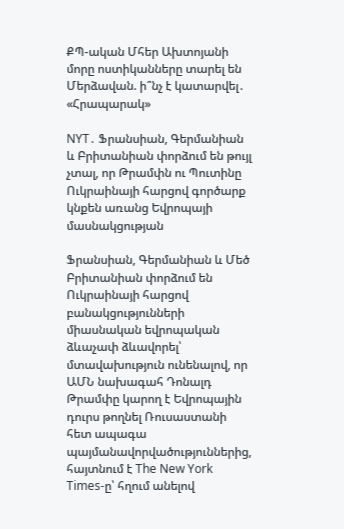ՔՊ-ական Մհեր Ախտոյանի մորը ոստիկանները տարել են Մերձավան. ի՞նչ է կատարվել․ «Հրապարակ»

NYT․ Ֆրանսիան, Գերմանիան և Բրիտանիան փորձում են թույլ չտալ, որ Թրամփն ու Պուտինը Ուկրաինայի հարցով գործարք կնքեն առանց Եվրոպայի մասնակցության

Ֆրանսիան, Գերմանիան և Մեծ Բրիտանիան փորձում են Ուկրաինայի հարցով բանակցությունների միասնական եվրոպական ձևաչափ ձևավորել՝ մտավախություն ունենալով, որ ԱՄՆ նախագահ Դոնալդ Թրամփը կարող է Եվրոպային դուրս թողնել Ռուսաստանի հետ ապագա պայմանավորվածություններից, հայտնում է The New York Times-ը՝ հղում անելով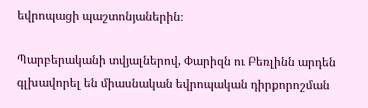եվրոպացի պաշտոնյաներին։

Պարբերականի տվյալներով, Փարիզն ու Բեռլինն արդեն գլխավորել են միասնական եվրոպական դիրքորոշման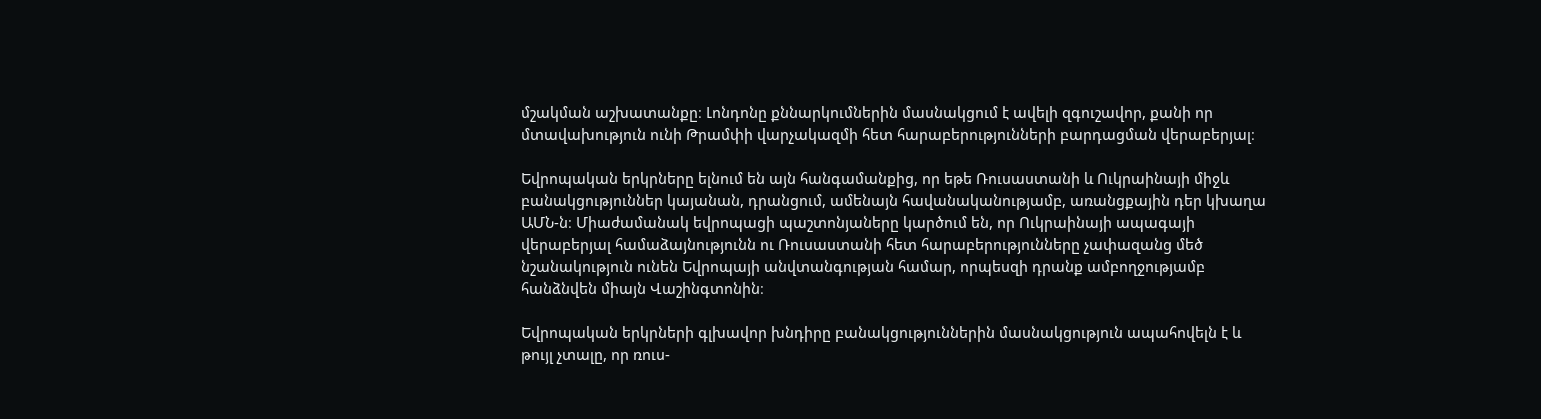մշակման աշխատանքը։ Լոնդոնը քննարկումներին մասնակցում է ավելի զգուշավոր, քանի որ մտավախություն ունի Թրամփի վարչակազմի հետ հարաբերությունների բարդացման վերաբերյալ։

Եվրոպական երկրները ելնում են այն հանգամանքից, որ եթե Ռուսաստանի և Ուկրաինայի միջև բանակցություններ կայանան, դրանցում, ամենայն հավանականությամբ, առանցքային դեր կխաղա ԱՄՆ-ն։ Միաժամանակ եվրոպացի պաշտոնյաները կարծում են, որ Ուկրաինայի ապագայի վերաբերյալ համաձայնությունն ու Ռուսաստանի հետ հարաբերությունները չափազանց մեծ նշանակություն ունեն Եվրոպայի անվտանգության համար, որպեսզի դրանք ամբողջությամբ հանձնվեն միայն Վաշինգտոնին։

Եվրոպական երկրների գլխավոր խնդիրը բանակցություններին մասնակցություն ապահովելն է և թույլ չտալը, որ ռուս-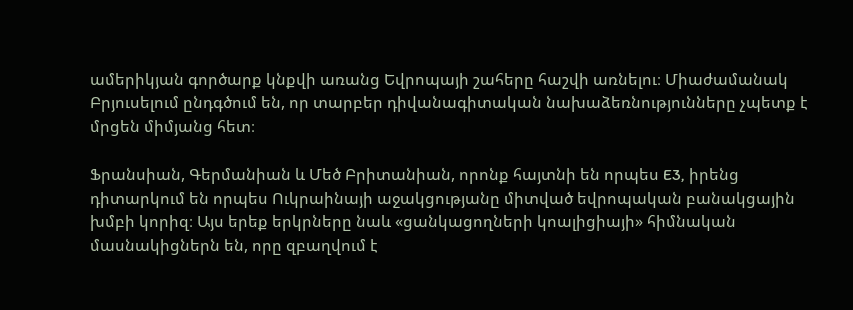ամերիկյան գործարք կնքվի առանց Եվրոպայի շահերը հաշվի առնելու։ Միաժամանակ Բրյուսելում ընդգծում են, որ տարբեր դիվանագիտական նախաձեռնությունները չպետք է մրցեն միմյանց հետ։

Ֆրանսիան, Գերմանիան և Մեծ Բրիտանիան, որոնք հայտնի են որպես E3, իրենց դիտարկում են որպես Ուկրաինայի աջակցությանը միտված եվրոպական բանակցային խմբի կորիզ։ Այս երեք երկրները նաև «ցանկացողների կոալիցիայի» հիմնական մասնակիցներն են, որը զբաղվում է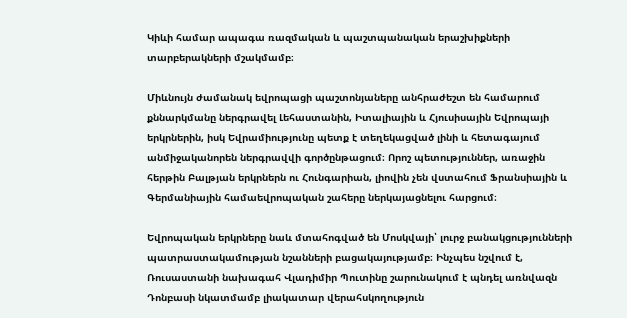Կիևի համար ապագա ռազմական և պաշտպանական երաշխիքների տարբերակների մշակմամբ։

Միևնույն ժամանակ եվրոպացի պաշտոնյաները անհրաժեշտ են համարում քննարկմանը ներգրավել Լեհաստանին, Իտալիային և Հյուսիսային Եվրոպայի երկրներին, իսկ Եվրամիությունը պետք է տեղեկացված լինի և հետագայում անմիջականորեն ներգրավվի գործընթացում։ Որոշ պետություններ, առաջին հերթին Բալթյան երկրներն ու Հունգարիան, լիովին չեն վստահում Ֆրանսիային և Գերմանիային համաեվրոպական շահերը ներկայացնելու հարցում։

Եվրոպական երկրները նաև մտահոգված են Մոսկվայի՝ լուրջ բանակցությունների պատրաստակամության նշանների բացակայությամբ։ Ինչպես նշվում է, Ռուսաստանի նախագահ Վլադիմիր Պուտինը շարունակում է պնդել առնվազն Դոնբասի նկատմամբ լիակատար վերահսկողություն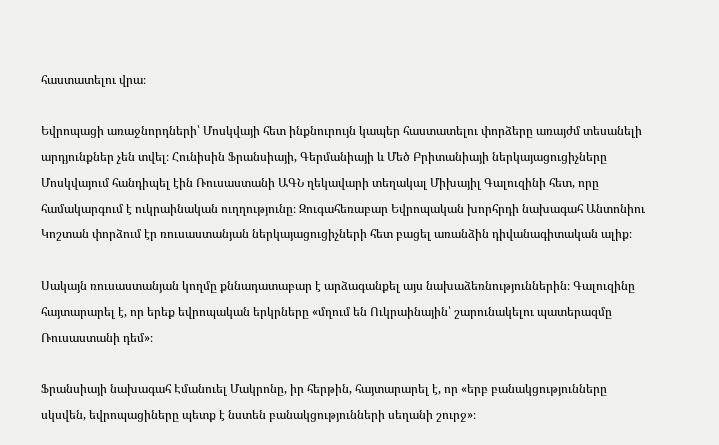հաստատելու վրա։

Եվրոպացի առաջնորդների՝ Մոսկվայի հետ ինքնուրույն կապեր հաստատելու փորձերը առայժմ տեսանելի արդյունքներ չեն տվել։ Հունիսին Ֆրանսիայի, Գերմանիայի և Մեծ Բրիտանիայի ներկայացուցիչները Մոսկվայում հանդիպել էին Ռուսաստանի ԱԳՆ ղեկավարի տեղակալ Միխայիլ Գալուզինի հետ, որը համակարգում է ուկրաինական ուղղությունը։ Զուգահեռաբար Եվրոպական խորհրդի նախագահ Անտոնիու Կոշտան փորձում էր ռուսաստանյան ներկայացուցիչների հետ բացել առանձին դիվանագիտական ալիք։

Սակայն ռուսաստանյան կողմը քննադատաբար է արձագանքել այս նախաձեռնություններին։ Գալուզինը հայտարարել է, որ երեք եվրոպական երկրները «մղում են Ուկրաինային՝ շարունակելու պատերազմը Ռուսաստանի դեմ»։

Ֆրանսիայի նախագահ Էմանուել Մակրոնը, իր հերթին, հայտարարել է, որ «երբ բանակցությունները սկսվեն, եվրոպացիները պետք է նստեն բանակցությունների սեղանի շուրջ»։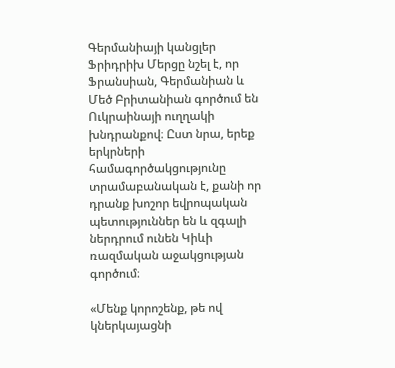Գերմանիայի կանցլեր Ֆրիդրիխ Մերցը նշել է, որ Ֆրանսիան, Գերմանիան և Մեծ Բրիտանիան գործում են Ուկրաինայի ուղղակի խնդրանքով։ Ըստ նրա, երեք երկրների համագործակցությունը տրամաբանական է, քանի որ դրանք խոշոր եվրոպական պետություններ են և զգալի ներդրում ունեն Կիևի ռազմական աջակցության գործում։

«Մենք կորոշենք, թե ով կներկայացնի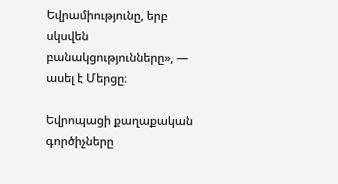Եվրամիությունը, երբ սկսվեն բանակցությունները», — ասել է Մերցը։

Եվրոպացի քաղաքական գործիչները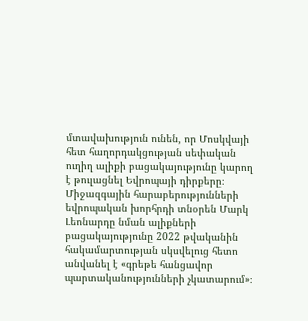մտավախություն ունեն, որ Մոսկվայի հետ հաղորդակցության սեփական ուղիղ ալիքի բացակայությունը կարող է թուլացնել Եվրոպայի դիրքերը։ Միջազգային հարաբերությունների եվրոպական խորհրդի տնօրեն Մարկ Լեոնարդը նման ալիքների բացակայությունը 2022 թվականին հակամարտության սկսվելուց հետո անվանել է «գրեթե հանցավոր պարտականությունների չկատարում»։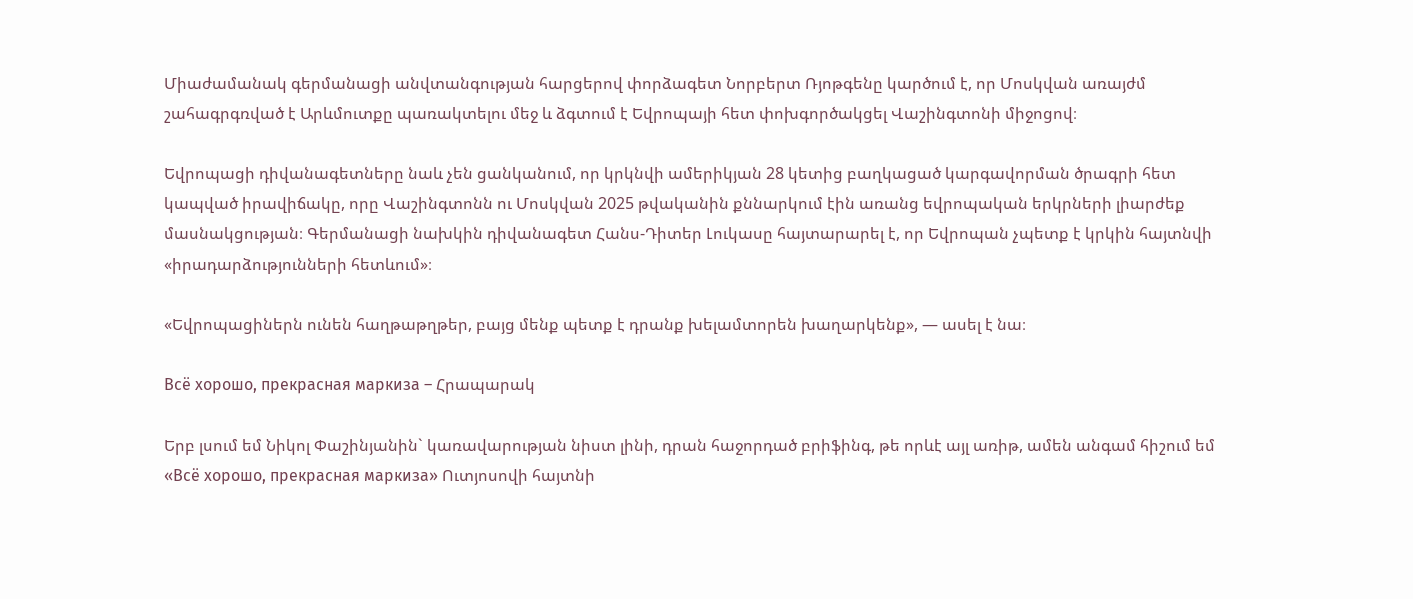Միաժամանակ գերմանացի անվտանգության հարցերով փորձագետ Նորբերտ Ռյոթգենը կարծում է, որ Մոսկվան առայժմ շահագրգռված է Արևմուտքը պառակտելու մեջ և ձգտում է Եվրոպայի հետ փոխգործակցել Վաշինգտոնի միջոցով։

Եվրոպացի դիվանագետները նաև չեն ցանկանում, որ կրկնվի ամերիկյան 28 կետից բաղկացած կարգավորման ծրագրի հետ կապված իրավիճակը, որը Վաշինգտոնն ու Մոսկվան 2025 թվականին քննարկում էին առանց եվրոպական երկրների լիարժեք մասնակցության։ Գերմանացի նախկին դիվանագետ Հանս-Դիտեր Լուկասը հայտարարել է, որ Եվրոպան չպետք է կրկին հայտնվի «իրադարձությունների հետևում»։

«Եվրոպացիներն ունեն հաղթաթղթեր, բայց մենք պետք է դրանք խելամտորեն խաղարկենք», — ասել է նա։

Всё хорошо, прекрасная маркиза – Հրապարակ

Երբ լսում եմ Նիկոլ Փաշինյանին` կառավարության նիստ լինի, դրան հաջորդած բրիֆինգ, թե որևէ այլ առիթ, ամեն անգամ հիշում եմ «Всё хорошо, прекрасная маркиза» Ուտյոսովի հայտնի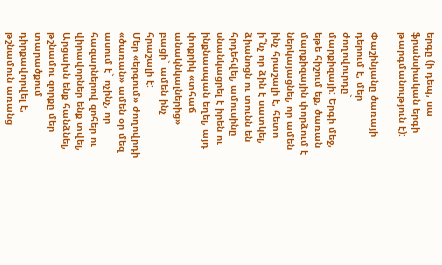երգը (ի դեպ, սա ֆրանսիական երգի թարգմանություն է):

Փաշինյանը ծառայի դերում է, մեր ժողովուրդը` մարքիզայի: Երգի մեջ, եթե հիշում եք, ծառան մարքիզային փորձում է ներկայացնել, որ ամեն ինչ հրաշալի է, հետո ի՞նչ որ ձին է սատկել, ձիանոցն ու տունն են հրդեհվել, ամուսինը սնանկացրել է իրեն ու ինքնասպան եղել, այդ փոքրիկ «տհաճ անակնկալներից» բացի` ամեն ինչ հրաշալի է:
Մեր «երգում» ժողովրդի «ծառան» ամեն օր մեզ ասում է` ոչինչ, որ հազարներով զոհեր ու վիրավորներ ենք տվել, Արցախն ենք հանձնել, թշնամու զորքը մեր տարածքում դիրքավորվել է, թշնամուն առանց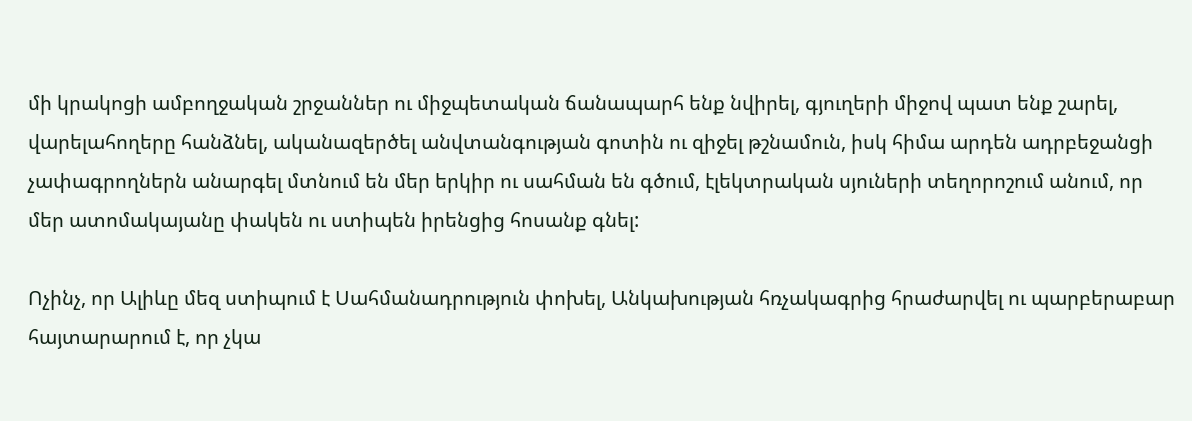մի կրակոցի ամբողջական շրջաններ ու միջպետական ճանապարհ ենք նվիրել, գյուղերի միջով պատ ենք շարել, վարելահողերը հանձնել, ականազերծել անվտանգության գոտին ու զիջել թշնամուն, իսկ հիմա արդեն ադրբեջանցի չափագրողներն անարգել մտնում են մեր երկիր ու սահման են գծում, էլեկտրական սյուների տեղորոշում անում, որ մեր ատոմակայանը փակեն ու ստիպեն իրենցից հոսանք գնել:

Ոչինչ, որ Ալիևը մեզ ստիպում է Սահմանադրություն փոխել, Անկախության հռչակագրից հրաժարվել ու պարբերաբար հայտարարում է, որ չկա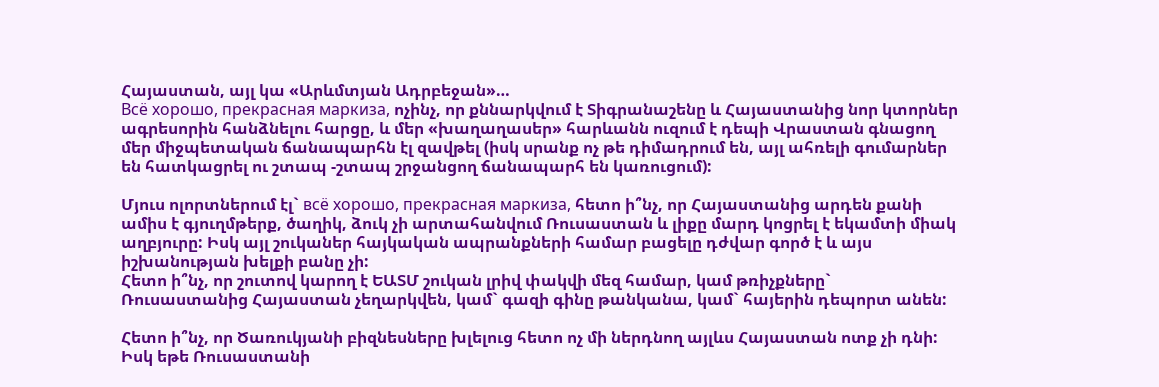Հայաստան, այլ կա «Արևմտյան Ադրբեջան»…
Всё хорошо, прекрасная маркиза, ոչինչ, որ քննարկվում է Տիգրանաշենը և Հայաստանից նոր կտորներ ագրեսորին հանձնելու հարցը, և մեր «խաղաղասեր» հարևանն ուզում է դեպի Վրաստան գնացող մեր միջպետական ճանապարհն էլ զավթել (իսկ սրանք ոչ թե դիմադրում են, այլ ահռելի գումարներ են հատկացրել ու շտապ -շտապ շրջանցող ճանապարհ են կառուցում):

Մյուս ոլորտներում էլ` всё хорошо, прекрасная маркиза, հետո ի՞նչ, որ Հայաստանից արդեն քանի ամիս է գյուղմթերք, ծաղիկ, ձուկ չի արտահանվում Ռուսաստան և լիքը մարդ կոցրել է եկամտի միակ աղբյուրը: Իսկ այլ շուկաներ հայկական ապրանքների համար բացելը դժվար գործ է և այս իշխանության խելքի բանը չի:
Հետո ի՞նչ, որ շուտով կարող է ԵԱՏՄ շուկան լրիվ փակվի մեզ համար, կամ թռիչքները` Ռուսաստանից Հայաստան չեղարկվեն, կամ` գազի գինը թանկանա, կամ` հայերին դեպորտ անեն:

Հետո ի՞նչ, որ Ծառուկյանի բիզնեսները խլելուց հետո ոչ մի ներդնող այլևս Հայաստան ոտք չի դնի: Իսկ եթե Ռուսաստանի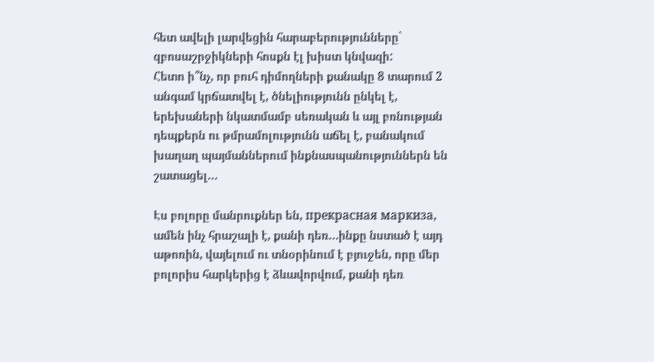հետ ավելի լարվեցին հարաբերությունները` զբոսաշրջիկների հոսքն էլ խիստ կնվազի:
Հետո ի՞նչ, որ բուհ դիմողների քանակը 8 տարում 2 անգամ կրճատվել է, ծնելիությունն ընկել է, երեխաների նկատմամբ սեռական և այլ բռնության դեպքերն ու թմրամոլությունն աճել է, բանակում խաղաղ պայմաններում ինքնասպանություններն են շատացել…

Էս բոլորը մանրուքներ են, прекрасная маркиза, ամեն ինչ հրաշալի է, քանի դեռ…ինքը նստած է այդ աթոռին, վայելում ու տնօրինում է բյուջեն, որը մեր բոլորիս հարկերից է ձևավորվում, քանի դեռ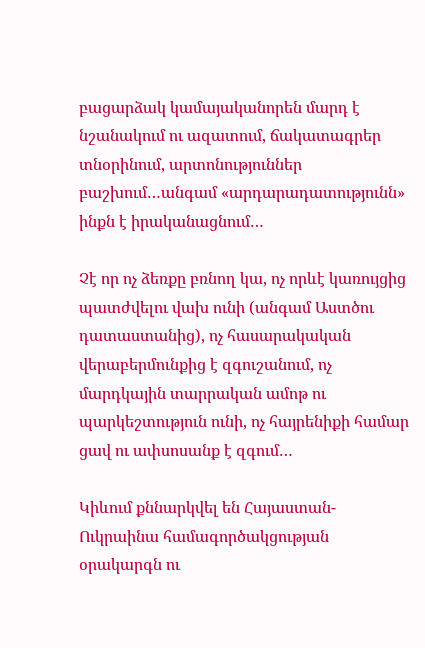բացարձակ կամայականորեն մարդ է նշանակում ու ազատում, ճակատագրեր տնօրինում, արտոնություններ բաշխում…անգամ «արդարադատությունն» ինքն է իրականացնում…

Չէ որ ոչ ձեռքը բռնող կա, ոչ որևէ կառույցից պատժվելու վախ ունի (անգամ Աստծու դատաստանից), ոչ հասարակական վերաբերմունքից է զգուշանում, ոչ մարդկային տարրական ամոթ ու պարկեշտություն ունի, ոչ հայրենիքի համար ցավ ու ափսոսանք է զգում…

Կիևում քննարկվել են Հայաստան-Ուկրաինա համագործակցության օրակարգն ու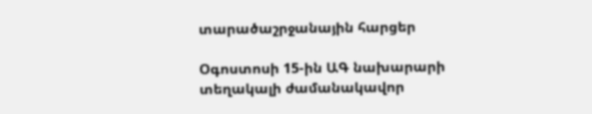տարածաշրջանային հարցեր

Օգոստոսի 15-ին ԱԳ նախարարի տեղակալի ժամանակավոր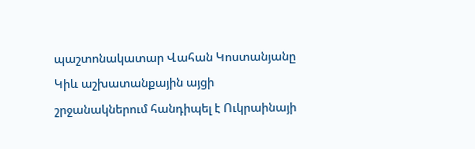պաշտոնակատար Վահան Կոստանյանը Կիև աշխատանքային այցի շրջանակներում հանդիպել է Ուկրաինայի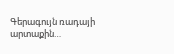Գերագույն ռադայի արտաքին…